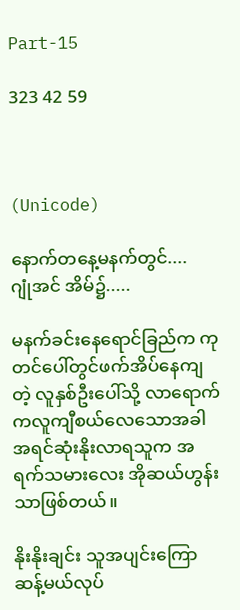Part-15

323 42 59



(Unicode)

နောက်တနေ့မနက်တွင်....
ဂျုံအင် အိမ်၌.....

မနက်ခင်းနေရောင်ခြည်က ကုတင်ပေါ်တွင်ဖက်အိပ်နေကျတဲ့ လူနှစ်ဦးပေါ်သို့ လာရောက် ကလူကျီစယ်လေသောအခါ အရင်ဆုံးနိုးလာရသူက အရက်သမားလေး အိုဆယ်ဟွန်းသာဖြစ်တယ်။

နိုးနိုးချင်း သူအပျင်းကြောဆန့်မယ်လုပ်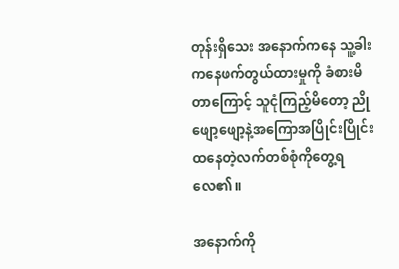တုန်းရှိသေး အနောက်ကနေ သူ့ခါးကနေဖက်တွယ်ထားမှုကို ခံစားမိတာကြောင့် သူငုံကြည့်မိတော့ ညိုဖျော့ဖျော့နဲ့အကြောအပြိုင်းပြိုင်းထနေတဲ့လက်တစ်စုံကိုတွေ့ရလေ၏။

အနောက်ကို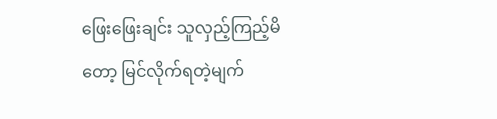ဖြေးဖြေးချင်း သူလှည့်ကြည့်မိတော့ မြင်လိုက်ရတဲ့မျက်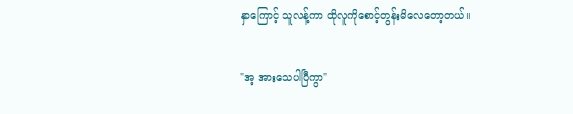နှာကြောင့် သူလန့်ကာ ထိုလူကိုစောင့်တွန်းမိလေတော့တယ်။

"အ့ အားသေပါပြီကွာ"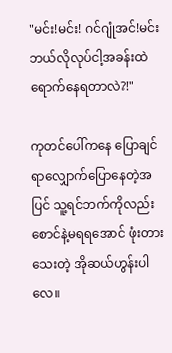"မင်း!မင်း! ဂင်ဂျုံအင်!မင်းဘယ်လိုလုပ်ငါ့အခန်းထဲရောက်နေရတာလဲ?!"

ကုတင်ပေါ်ကနေ ပြောချင်ရာလျှောက်ပြောနေတဲ့အပြင် သူ့ရင်ဘက်ကိုလည်းစောင်နဲ့မရရအောင် ဖုံးတားသေးတဲ့ အိုဆယ်ဟွန်းပါလေ။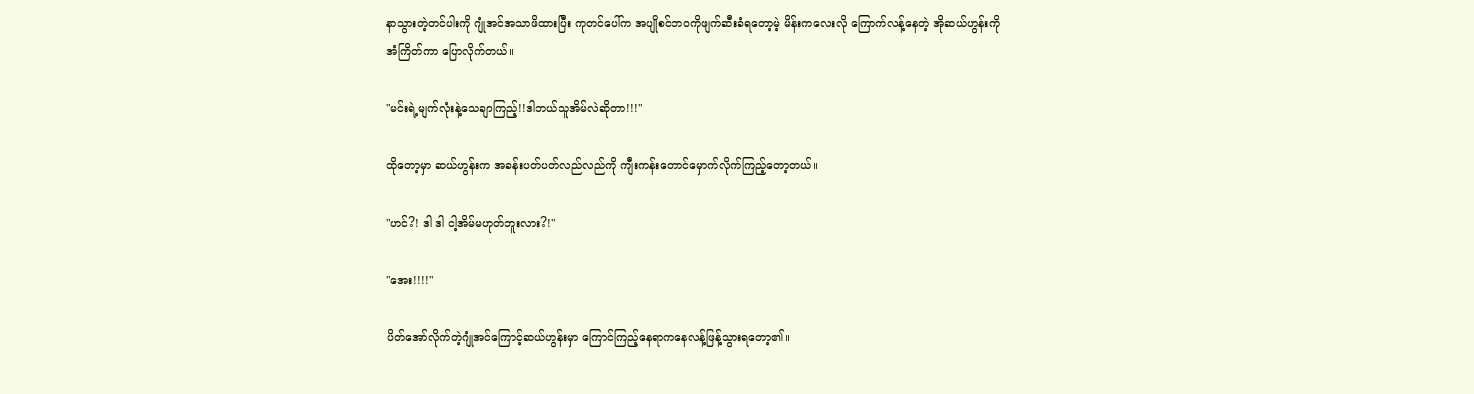နာသွားတဲ့တင်ပါးကို ဂျုံအင်အသာဖိထားပြီး ကုတင်ပေါ်က အပျိုစင်ဘဝကိုဖျက်ဆီးခံရတော့မဲ့ မိန်းကလေးလို ကြောက်လန့်နေတဲ့ အိုဆယ်ဟွန်းကို အံကြိတ်ကာ ပြောလိုက်တယ်။

"မင်းရဲ့မျက်လုံးနဲ့သေချာကြည့်!!ဒါဘယ်သူအိမ်လဲဆိုတာ!!!"

ထိုတော့မှာ ဆယ်ဟွန်းက အခန်းပတ်ပတ်လည်လည်ကို ကျီးကန်းတောင်မှောက်လိုက်ကြည့်တော့တယ်။

"ဟင်?! ဒါ ဒါ ငါ့အိမ်မဟုတ်ဘူးလား?!"

"အေး!!!!"

ပိတ်အော်လိုက်တဲ့ဂျုံအင်ကြောင့်ဆယ်ဟွန်းမှာ ကြောင်ကြည့်နေရာကနေလန့်ဖြန့်သွားရတော့၏။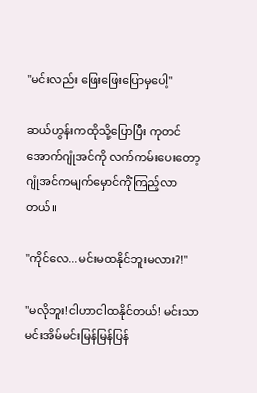"မင်းလည်း ဖြေးဖြေးပြောမှပေါ့"

ဆယ်ဟွန်းကထိုသို့ပြောပြီး ကုတင်အောက်ဂျုံအင်ကို လက်ကမ်းပေးတော့ ဂျုံအင်ကမျက်မှောင်ကိုံကြည့်လာတယ်။

"ကိုင်လေ...မင်းမထနိုင်ဘူးမလား?!"

"မလိုဘူး!ငါဟာငါထနိုင်တယ်! မင်းသာမင်းအိမ်မင်းမြန်မြန်ပြန်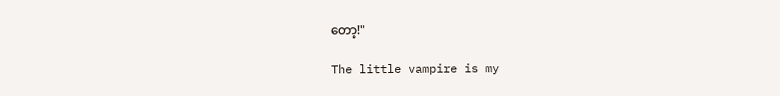တော့!"

The little vampire is my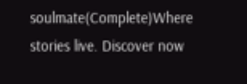soulmate(Complete)Where stories live. Discover now